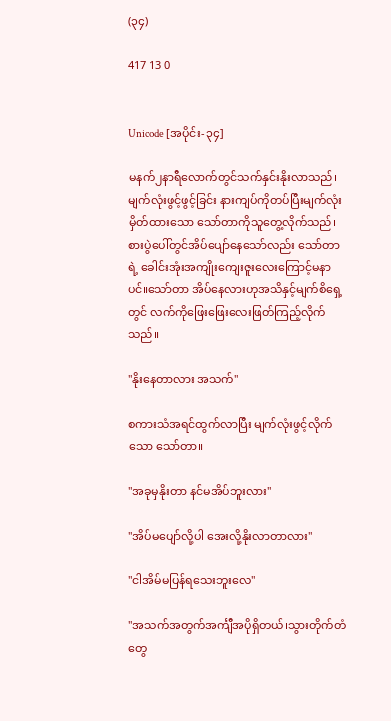(၃၄)

417 13 0


Unicode [အပိုင်း-၃၄]

မနက်၂နာရီလောက်တွင်သက်နှင်းနိုးလာသည်၊မျက်လုံးဖွင့်ဖွင့်ခြင်း နားကျပ်ကိုတပ်ပြီးမျက်လုံးမှိတ်ထားသော သော်တာကိုသူတွေ့လိုက်သည်၊စားပွဲပေါ်တွင်အိပ်ပျော်နေသော်လည်း သော်တာရဲ့ ခေါင်းအုံးအကျိုးကျေးဇူးလေးကြောင့်မနာပင်။သော်တာ အိပ်နေလားဟုအသိနှင့်မျက်စိရှေ့တွင် လက်ကိုဖြေးဖြေးလေးဖြတ်ကြည့်လိုက်သည်။

"နိုးနေတာလား အသက်"

စကားသံအရင်ထွက်လာပြီး မျက်လုံးဖွင့်လိုက်သော သော်တာ။

"အခုမှနိုးတာ နင်မအိပ်ဘူးလား"

"အိပ်မပျော်လို့ပါ အေးလို့နိုးလာတာလား"

"ငါအိမ်မပြန်ရသေးဘူးလေ"

"အသက်အတွက်အင်္ကျီအပိုရှိတယ်၊သွားတိုက်တံတွေ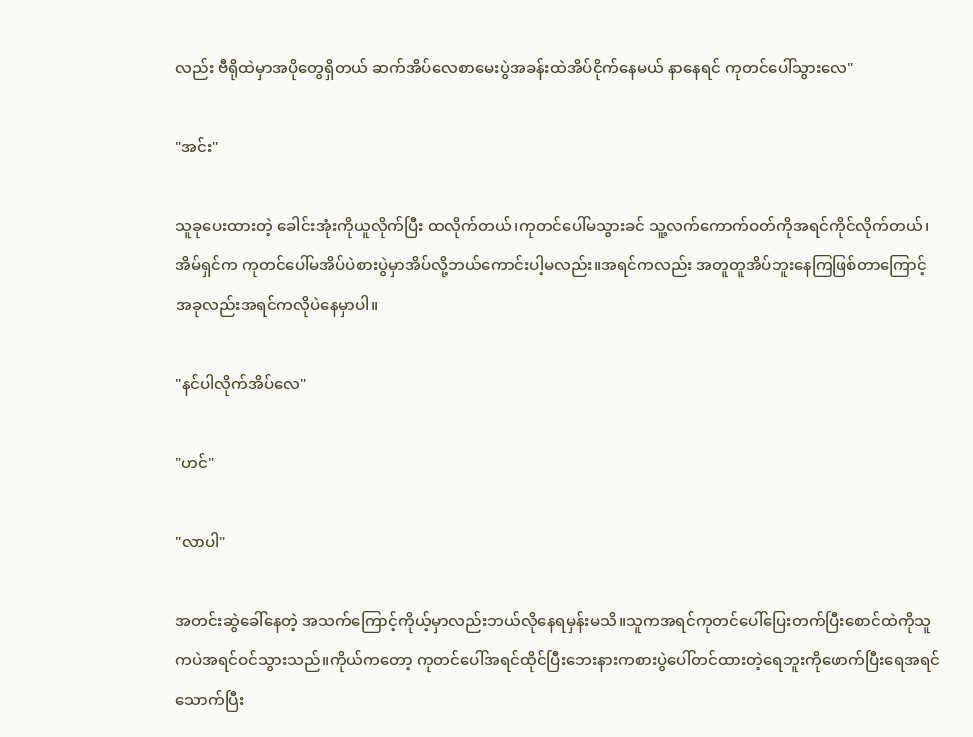လည်း ဗီရိုထဲမှာအပိုတွေရှိတယ် ဆက်အိပ်လေစာမေးပွဲအခန်းထဲအိပ်ငိုက်နေမယ် နာနေရင် ကုတင်ပေါ်သွားလေ"

"အင်း"

သူခုပေးထားတဲ့ ခေါင်းအုံးကိုယူလိုက်ပြီး ထလိုက်တယ်၊ကုတင်ပေါ်မသွားခင် သူ့လက်ကောက်ဝတ်ကိုအရင်ကိုင်လိုက်တယ်၊အိမ်ရှင်က ကုတင်ပေါ်မအိပ်ပဲစားပွဲမှာအိပ်လို့ဘယ်ကောင်းပါ့မလည်း။အရင်ကလည်း အတူတူအိပ်ဘူးနေကြဖြစ်တာကြောင့် အခုလည်းအရင်ကလိုပဲနေမှာပါ။

"နင်ပါလိုက်အိပ်လေ"

"ဟင်"

"လာပါ"

အတင်းဆွဲခေါ်နေတဲ့ အသက်ကြောင့်ကိုယ့်မှာလည်းဘယ်လိုနေရမှန်းမသိ။သူကအရင်ကုတင်ပေါ်ပြေးတက်ပြီးစောင်ထဲကိုသူကပဲအရင်ဝင်သွားသည်။ကိုယ်ကတော့ ကုတင်ပေါ်အရင်ထိုင်ပြီးဘေးနားကစားပွဲပေါ်တင်ထားတဲ့ရေဘူးကိုဖောက်ပြီးရေအရင်သောက်ပြီး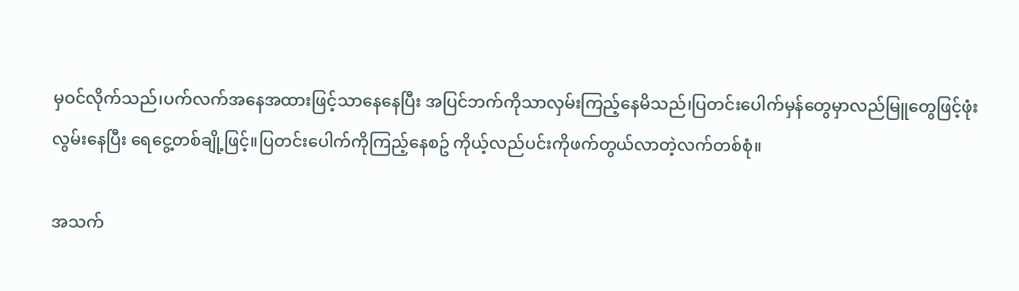မှဝင်လိုက်သည်၊ပက်လက်အနေအထားဖြင့်သာနေနေပြီး အပြင်ဘက်ကိုသာလှမ်းကြည့်နေမိသည်၊ပြတင်းပေါက်မှန်တွေမှာလည်မြူတွေဖြင့်ဖုံးလွမ်းနေပြီး ရေငွေ့တစ်ချို့ဖြင့်။ပြတင်းပေါက်ကိုကြည့်နေစဥ် ကိုယ့်လည်ပင်းကိုဖက်တွယ်လာတဲ့လက်တစ်စုံ။

အသက်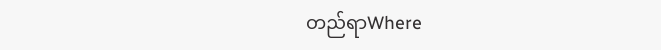တည်ရာWhere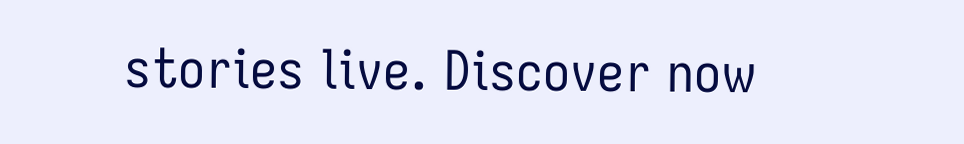stories live. Discover now